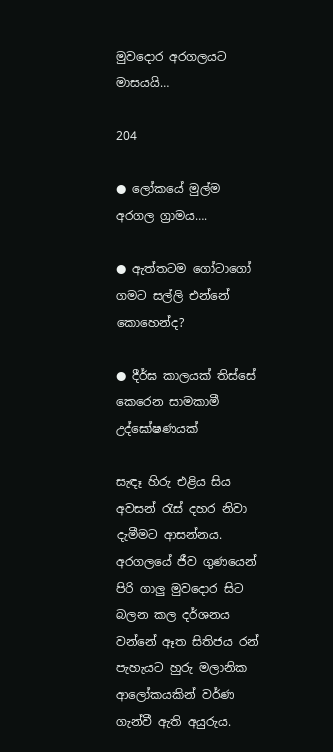මුවදොර අරගලයට මාසයයි…

204

● ලෝකයේ මුල්ම අරගල ග්‍රාමය….

● ඇත්තටම ගෝටාගෝ ගමට සල්ලි එන්නේ කොහෙන්ද?

● දීර්ඝ කාලයක් තිස්සේ කෙරෙන සාමකාමී උද්ඝෝෂණයක්

සැඳෑ හිරු එළිය සිය අවසන් රැස් දහර නිවා දැමීමට ආසන්නය. අරගලයේ ජීව ගුණයෙන් පිරි ගාලු මුවදොර සිට බලන කල දර්ශනය වන්නේ ඈත සිතිජය රන් පැහැයට හුරු මලානික ආලෝකයකින් වර්ණ ගැන්වී ඇති අයුරුය.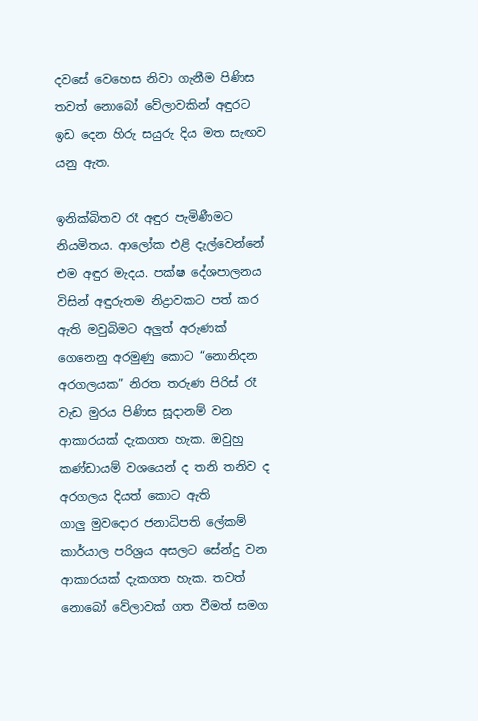දවසේ වෙහෙස නිවා ගැනීම පිණිස තවත් නොබෝ වේලාවකින් අඳුරට ඉඩ දෙන හිරු සයුරු දිය මත සැඟව යනු ඇත.

ඉනික්බිතව රෑ අඳුර පැමිණීමට නියමිතය. ආලෝක එළි දැල්වෙන්නේ එම අඳුර මැදය. පක්ෂ දේශපාලනය විසින් අඳුරුතම නිද්‍රාවකට පත් කර ඇති මවුබිමට අලුත් අරුණක් ගෙනෙනු අරමුණු කොට “නොනිදන අරගලයක” නිරත තරුණ පිරිස් රෑ වැඩ මුරය පිණිස සූදානම් වන ආකාරයක් දැකගත හැක. ඔවුහු කණ්ඩායම් වශයෙන් ද තනි තනිව ද අරගලය දියත් කොට ඇති
ගාලු මුවදොර ජනාධිපති ලේකම් කාර්යාල පරිශ්‍රය අසලට සේන්දු වන ආකාරයක් දැකගත හැක. තවත් නොබෝ වේලාවක් ගත වීමත් සමග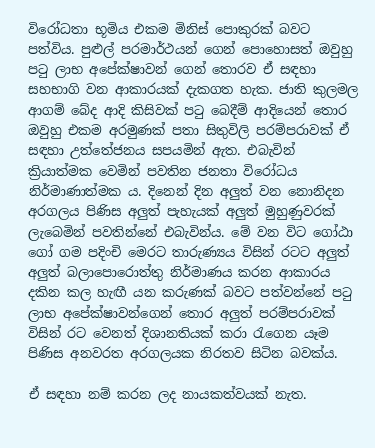විරෝධතා භූමිය එකම මිනිස් පොකුරක් බවට පත්විය. පුළුල් පරමාර්ථයන් ගෙන් පොහොසත් ඔවුහු පටු ලාභ අපේක්ෂාවන් ගෙන් තොරව ඒ සඳහා සහභාගි වන ආකාරයක් දැකගත හැක. ජාති කුලමල ආගම් බේද ආදි කිසිවක් පටු බෙදීම් ආදියෙන් තොර ඔවුහු එකම අරමුණක් පතා සිතුවිලි පරම්පරාවක් ඒ සඳහා උත්තේජනය සපයමින් ඇත. එබැවින් ක්‍රියාත්මක වෙමින් පවතින ජනතා විරෝධය නිර්මාණාත්මක ය. දිනෙන් දින අලුත් වන නොනිදන අරගලය පිණිස අලුත් පැහැයක් අලුත් මුහුණුවරක් ලැබෙමින් පවතින්නේ එබැවින්ය. මේ වන විට ගෝඨා ගෝ ගම පදිංචි මෙරට තාරුණ්‍යය විසින් රටට අලුත් අලුත් බලාපොරොත්තු නිර්මාණය කරන ආකාරය දකින කල හැඟී යන කරුණක් බවට පත්වන්නේ පටු ලාභ අපේක්ෂාවන්ගෙන් තොර අලුත් පරම්පරාවක් විසින් රට වෙනත් දිශානතියක් කරා රැගෙන යෑම පිණිස අනවරත අරගලයක නිරතව සිටින බවක්ය.

ඒ සඳහා නම් කරන ලද නායකත්වයක් නැත.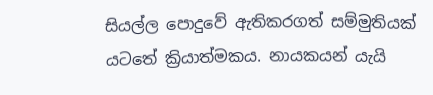සියල්ල පොදුවේ ඇතිකරගත් සම්මුතියක් යටතේ ක්‍රියාත්මකය. නායකයන් යැයි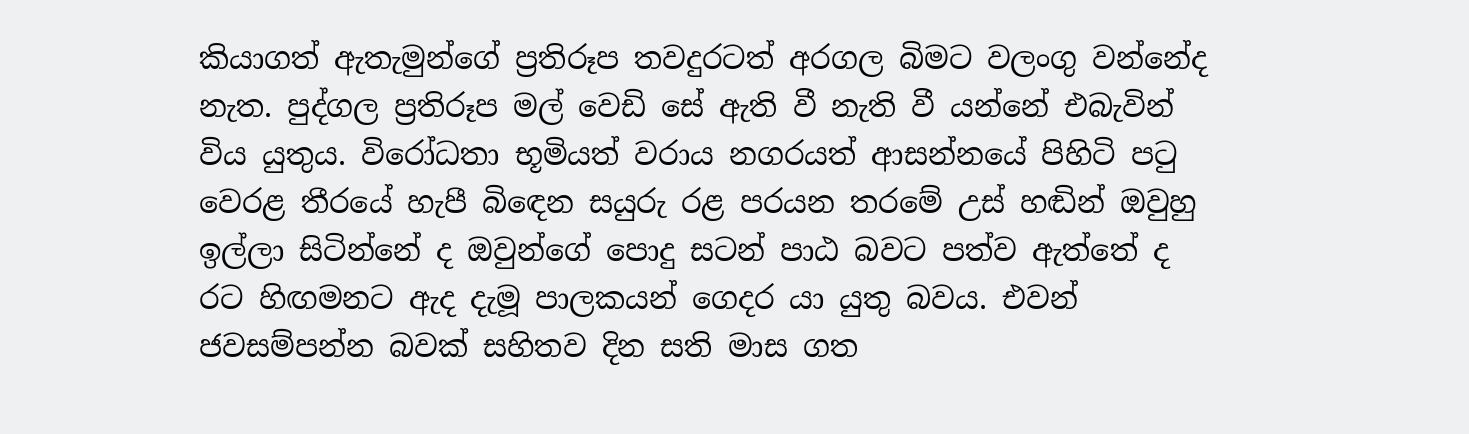කියාගත් ඇතැමුන්ගේ ප්‍රතිරූප තවදුරටත් අරගල බිමට වලංගු වන්නේද නැත. පුද්ගල ප්‍රතිරූප මල් වෙඩි සේ ඇති වී නැති වී යන්නේ එබැවින් විය යුතුය. විරෝධතා භූමියත් වරාය නගරයත් ආසන්නයේ පිහිටි පටු වෙරළ තීරයේ හැපී බිඳෙන සයුරු රළ පරයන තරමේ උස් හඬින් ඔවුහු ඉල්ලා සිටින්නේ ද ඔවුන්ගේ පොදු සටන් පාඨ බවට පත්ව ඇත්තේ ද රට හිඟමනට ඇද දැමූ පාලකයන් ගෙදර යා යුතු බවය. එවන් ජවසම්පන්න බවක් සහිතව දින සති මාස ගත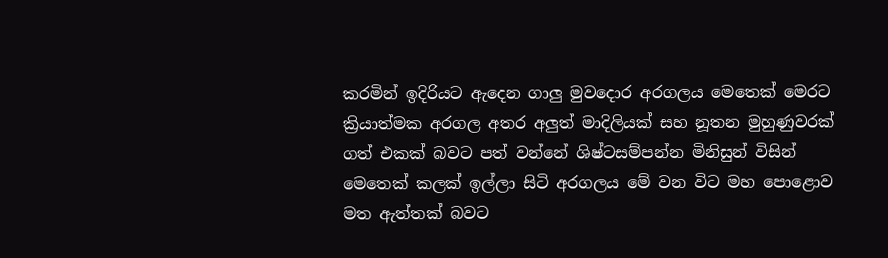කරමින් ඉදිරියට ඇදෙන ගාලු මුවදොර අරගලය මෙතෙක් මෙරට ක්‍රියාත්මක අරගල අතර අලුත් මාදිලියක් සහ නූතන මුහුණුවරක් ගත් එකක් බවට පත් වන්නේ ශිෂ්ටසම්පන්න මිනිසුන් විසින් මෙතෙක් කලක් ඉල්ලා සිටි අරගලය මේ වන විට මහ පොළොව මත ඇත්තක් බවට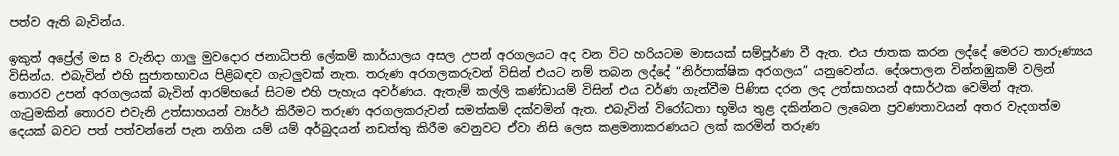පත්ව ඇති බැවින්ය.

ඉකුත් අප්‍රේල් මස 8 වැනිදා ගාලු මුවදොර ජනාධිපති ලේකම් කාර්යාලය අසල උපන් අරගලයට අද වන විට හරියටම මාසයක් සම්පූර්ණ වී ඇත. එය ජාතක කරන ලද්දේ මෙරට තාරුණ්‍යය විසින්ය. එබැවින් එහි සුජාතභාවය පිළිබඳව ගැටලුවක් නැත. තරුණ අරගලකරුවන් විසින් එයට නම් තබන ලද්දේ “නිර්පාක්ෂික අරගලය” යනුවෙන්ය. දේශපාලන වින්නඹුකම් වලින් තොරව උපන් අරගලයක් බැවින් ආරම්භයේ සිටම එහි පැහැය අවර්ණය. ඇතැම් කල්ලි කණ්ඩායම් විසින් එය වර්ණ ගැන්වීම පිණිස දරන ලද උත්සාහයන් අසාර්ථක වෙමින් ඇත. ගැටුමකින් තොරව එවැනි උත්සාහයන් ව්‍යර්ථ කිරීමට තරුණ අරගලකරුවන් සමත්කම් දක්වමින් ඇත. එබැවින් විරෝධතා භූමිය තුළ දකින්නට ලැබෙන ප්‍රවණතාවයන් අතර වැදගත්ම දෙයක් බවට පත් පත්වන්නේ පැන නගින යම් යම් අර්බුදයන් නඩත්තු කිරීම වෙනුවට ඒවා නිසි ලෙස කළමනාකරණයට ලක් කරමින් තරුණ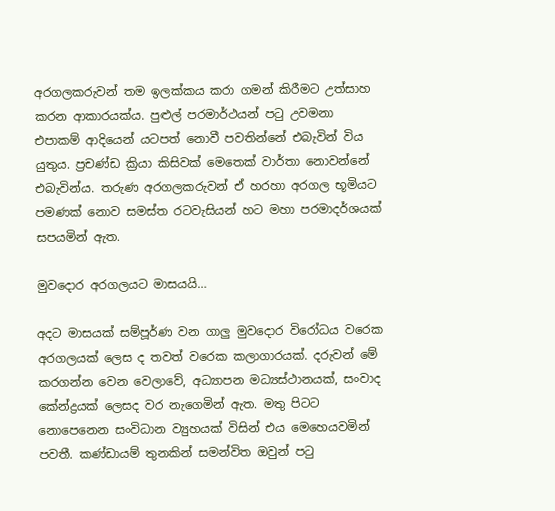අරගලකරුවන් තම ඉලක්කය කරා ගමන් කිරීමට උත්සාහ කරන ආකාරයක්ය. පුළුල් පරමාර්ථයන් පටු උවමනා එපාකම් ආදියෙන් යටපත් නොවී පවතින්නේ එබැවින් විය යුතුය. ප්‍රචණ්ඩ ක්‍රියා කිසිවක් මෙතෙක් වාර්තා නොවන්නේ එබැවින්ය. තරුණ අරගලකරුවන් ඒ හරහා අරගල භූමියට පමණක් නොව සමස්ත රටවැසියන් හට මහා පරමාදර්ශයක් සපයමින් ඇත.

මුවදොර අරගලයට මාසයයි…

අදට මාසයක් සම්පූර්ණ වන ගාලු මුවදොර විරෝධය වරෙක අරගලයක් ලෙස ද තවත් වරෙක කලාගාරයක්. දරුවන් මේ කරගන්න වෙන වෙලාවේ, අධ්‍යාපන මධ්‍යස්ථානයක්, සංවාද කේන්ද්‍රයක් ලෙසද වර නැගෙමින් ඇත. මතු පිටට නොපෙනෙන සංවිධාන ව්‍යුහයක් විසින් එය මෙහෙයවමින් පවතී. කණ්ඩායම් තුනකින් සමන්විත ඔවුන් පටු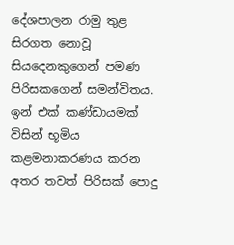දේශපාලන රාමු තුළ සිරගත නොවූ සියදෙනකුගෙන් පමණ පිරිසකගෙන් සමන්විතය. ඉන් එක් කණ්ඩායමක් විසින් භූමිය කළමනාකරණය කරන අතර තවත් පිරිසක් පොදු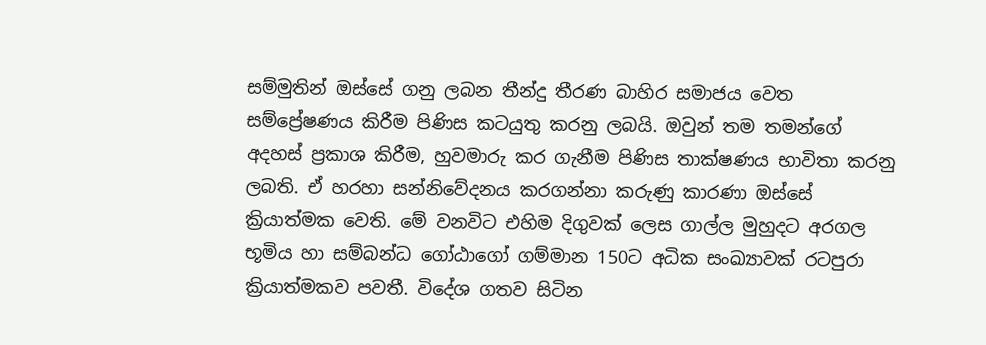සම්මුතින් ඔස්සේ ගනු ලබන තීන්දු තීරණ බාහිර සමාජය වෙත සම්ප්‍රේෂණය කිරීම පිණිස කටයුතු කරනු ලබයි. ඔවුන් තම තමන්ගේ අදහස් ප්‍රකාශ කිරීම, හුවමාරු කර ගැනීම පිණිස තාක්ෂණය භාවිතා කරනු ලබති. ඒ හරහා සන්නිවේදනය කරගන්නා කරුණු කාරණා ඔස්සේ ක්‍රියාත්මක වෙති. මේ වනවිට එහිම දිගුවක් ලෙස ගාල්ල මුහුදට අරගල භූමිය හා සම්බන්ධ ගෝඨාගෝ ගම්මාන 150ට අධික සංඛ්‍යාවක් රටපුරා ක්‍රියාත්මකව පවතී. විදේශ ගතව සිටින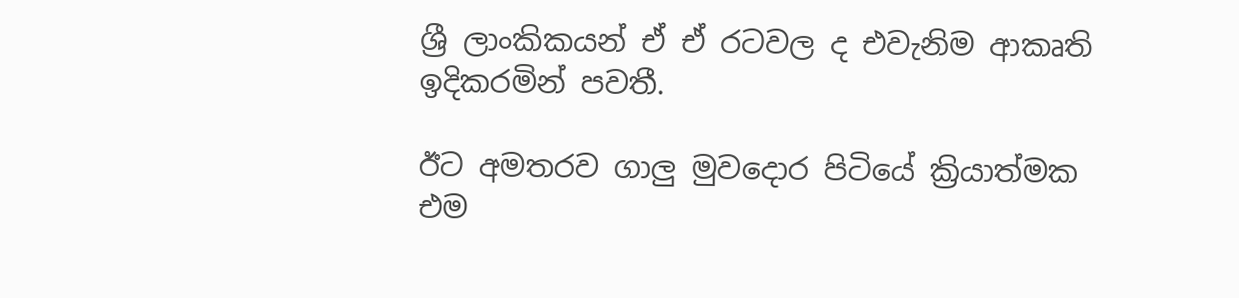ශ්‍රී ලාංකිකයන් ඒ ඒ රටවල ද එවැනිම ආකෘති ඉදිකරමින් පවතී.

ඊට අමතරව ගාලු මුවදොර පිටියේ ක්‍රියාත්මක එම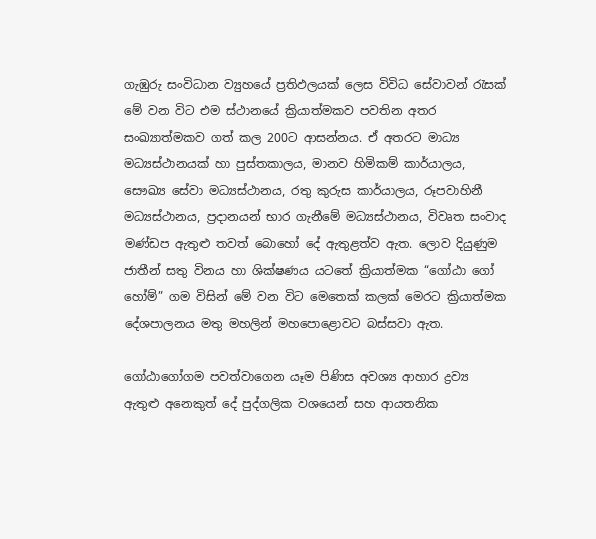ගැඹුරු සංවිධාන ව්‍යුහයේ ප්‍රතිඵලයක් ලෙස විවිධ සේවාවන් රැසක් මේ වන විට එම ස්ථානයේ ක්‍රියාත්මකව පවතින අතර සංඛ්‍යාත්මකව ගත් කල 200ට ආසන්නය. ඒ අතරට මාධ්‍ය මධ්‍යස්ථානයක් හා පුස්තකාලය, මානව හිමිකම් කාර්යාලය, සෞඛ්‍ය සේවා මධ්‍යස්ථානය, රතු කුරුස කාර්යාලය, රූපවාහිනී මධ්‍යස්ථානය, ප්‍රදානයන් භාර ගැනීමේ මධ්‍යස්ථානය, විවෘත සංවාද මණ්ඩප ඇතුළු තවත් බොහෝ දේ ඇතුළත්ව ඇත. ලොව දියුණුම ජාතීන් සතු විනය හා ශික්ෂණය යටතේ ක්‍රියාත්මක “ගෝඨා ගෝ හෝම්” ගම විසින් මේ වන විට මෙතෙක් කලක් මෙරට ක්‍රියාත්මක දේශපාලනය මතු මහලින් මහපොළොවට බස්සවා ඇත.

ගෝඨාගෝගම පවත්වාගෙන යෑම පිණිස අවශ්‍ය ආහාර ද්‍රව්‍ය ඇතුළු අනෙකුත් දේ පුද්ගලික වශයෙන් සහ ආයතනික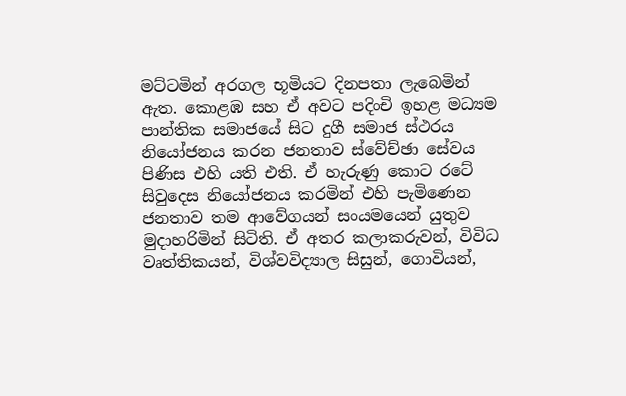මට්ටමින් අරගල භූමියට දිනපතා ලැබෙමින් ඇත. කොළඹ සහ ඒ අවට පදිංචි ඉහළ මධ්‍යම පාන්තික සමාජයේ සිට දුගී සමාජ ස්ථරය නියෝජනය කරන ජනතාව ස්වේච්ඡා සේවය පිණිස එහි යති එති. ඒ හැරුණු කොට රටේ සිවුදෙස නියෝජනය කරමින් එහි පැමිණෙන ජනතාව තම ආවේගයන් සංයමයෙන් යුතුව මුදාහරිමින් සිටිති. ඒ අතර කලාකරුවන්, විවිධ වෘත්තිකයන්, විශ්වවිද්‍යාල සිසුන්, ගොවියන්,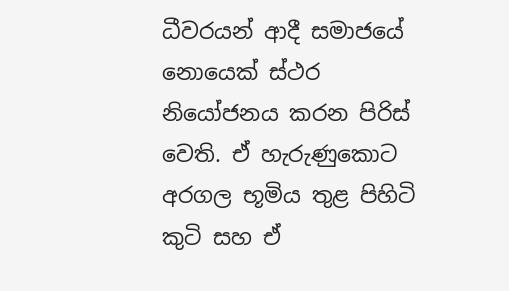ධීවරයන් ආදී සමාජයේ නොයෙක් ස්ථර නියෝජනය කරන පිරිස් වෙති. ඒ හැරුණුකොට අරගල භූමිය තුළ පිහිටි කුටි සහ ඒ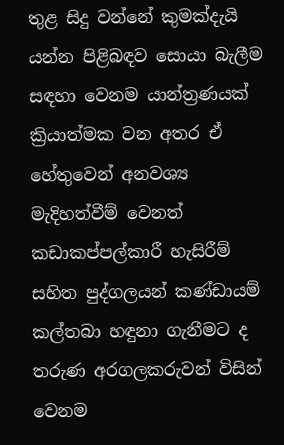තුළ සිදු වන්නේ කුමක්දැයි යන්න පිළිබඳව සොයා බැලීම සඳහා වෙනම යාන්ත්‍රණයක් ක්‍රියාත්මක වන අතර ඒ හේතුවෙන් අනවශ්‍ය මැදිහත්වීම් වෙනත් කඩාකප්පල්කාරී හැසිරීම් සහිත පුද්ගලයන් කණ්ඩායම් කල්තබා හඳුනා ගැනීමට ද තරුණ අරගලකරුවන් විසින් වෙනම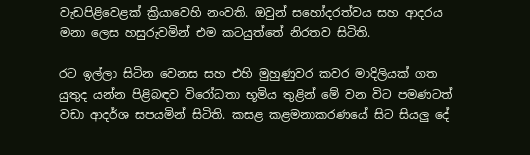වැඩපිළිවෙළක් ක්‍රියාවෙහි නංවති. ඔවුන් සහෝදරත්වය සහ ආදරය මනා ලෙස හසුරුවමින් එම කටයුත්තේ නිරතව සිටිති.

රට ඉල්ලා සිටින වෙනස සහ එහි මුහුණුවර කවර මාදිලියක් ගත යුතුද යන්න පිළිබඳව විරෝධතා භූමිය තුළින් මේ වන විට පමණටත් වඩා ආදර්ශ සපයමින් සිටිති. කසළ කළමනාකරණයේ සිට සියලු දේ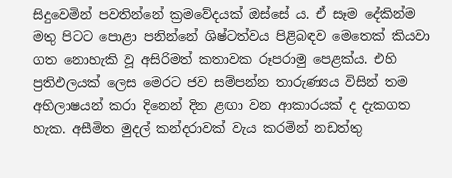සිදුවෙමින් පවතින්නේ ක්‍රමවේදයක් ඔස්සේ ය. ඒ සෑම දේකින්ම මතු පිටට පොළා පනින්නේ ශිෂ්ටත්වය පිළිබඳව මෙතෙක් කියවා ගත නොහැකි වූ අසිරිමත් කතාවක රූපරාමු පෙළක්ය. එහි ප්‍රතිඵලයක් ලෙස මෙරට ජව සම්පන්න තාරුණ්‍යය විසින් තම අභිලාෂයන් කරා දිනෙන් දින ළඟා වන ආකාරයක් ද දැකගත හැක. අසීමිත මුදල් කන්දරාවක් වැය කරමින් නඩත්තු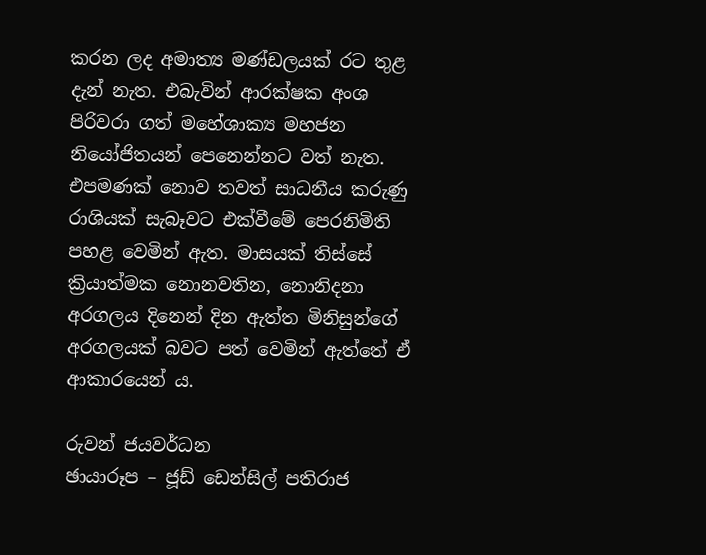කරන ලද අමාත්‍ය මණ්ඩලයක් රට තුළ දැන් නැත. එබැවින් ආරක්ෂක අංශ පිරිවරා ගත් මහේශාක්‍ය මහජන නියෝජිතයන් පෙනෙන්නට වත් නැත. එපමණක් නොව තවත් සාධනීය කරුණු රාශියක් සැබෑවට එක්වීමේ පෙරනිමිති පහළ වෙමින් ඇත. මාසයක් තිස්සේ ක්‍රියාත්මක නොනවතින, නොනිදනා අරගලය දිනෙන් දින ඇත්ත මිනිසුන්ගේ අරගලයක් බවට පත් වෙමින් ඇත්තේ ඒ ආකාරයෙන් ය.

රුවන් ජයවර්ධන
ඡායාරූප – ජූඩ් ඩෙන්සිල් පතිරාජ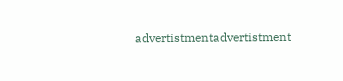advertistmentadvertistment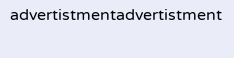advertistmentadvertistment